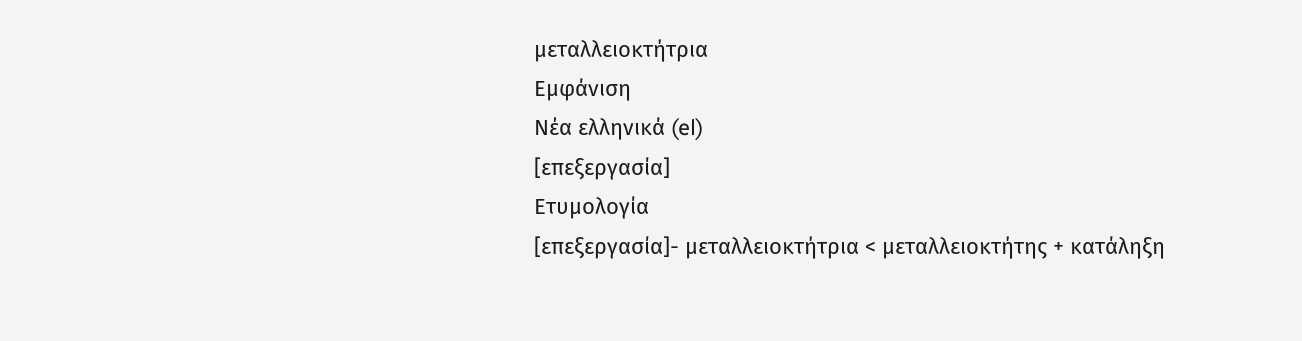μεταλλειοκτήτρια
Εμφάνιση
Νέα ελληνικά (el)
[επεξεργασία]
Ετυμολογία
[επεξεργασία]- μεταλλειοκτήτρια < μεταλλειοκτήτης + κατάληξη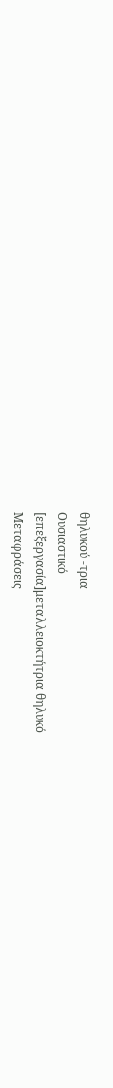θηλυκού -τρια
Ουσιαστικό
[επεξεργασία]μεταλλειοκτήτρια θηλυκό
Μεταφράσεις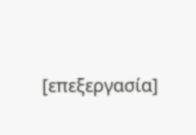[επεξεργασία]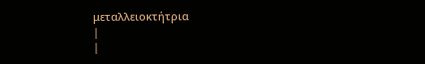μεταλλειοκτήτρια
|
|